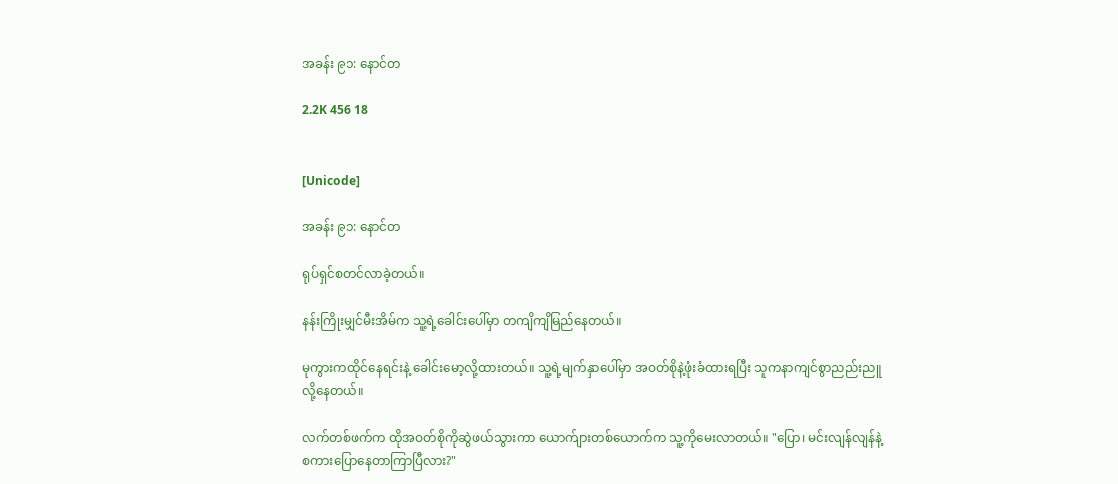အခန်း ၉၁: နောင်တ

2.2K 456 18


[Unicode]

အခန်း ၉၁: နောင်တ

ရုပ်ရှင်စတင်လာခဲ့တယ်။

နန်းကြိုးမျှင်မီးအိမ်က သူ့ရဲ့ခေါင်းပေါ်မှာ တကျိကျိမြည်နေတယ်။

မုကွားကထိုင်နေရင်းနဲ့ ခေါင်းမော့လို့ထားတယ်။ သူ့ရဲ့မျက်နှာ‌ပေါ်မှာ အဝတ်စိုနဲ့ဖုံးခံထားရပြီး သူကနာကျင်စွာညည်းညူလို့နေတယ်။

လက်တစ်ဖက်က ထိုအဝတ်စိုကိုဆွဲဖယ်သွားကာ ယောက်ျားတစ်ယောက်က သူ့ကိုမေးလာတယ်။ "ပြော၊ မင်းလျန်လျန်နဲ့ စကားပြောနေတာကြာပြီလား?"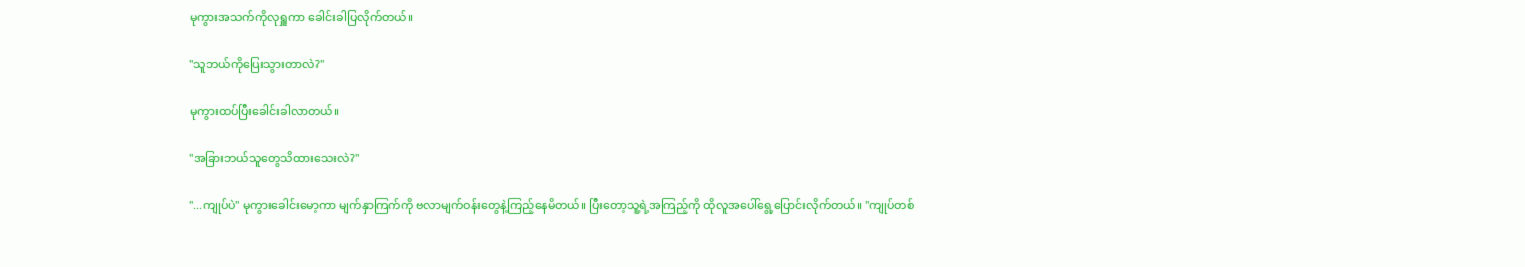မုကွားအသက်ကိုလုရှူကာ ခေါင်းခါပြလိုက်တယ်။

"သူဘယ်ကိုပြေးသွားတာလဲ?"

မုကွားထပ်ပြီးခေါင်းခါလာတယ်။

"အခြားဘယ်သူတွေသိထားသေးလဲ?"

"...ကျုပ်ပဲ" မုကွားခေါင်းမော့ကာ မျက်နှာကြက်ကို ဗလာမျက်ဝန်းတွေနဲ့ကြည့်နေမိတယ်။ ပြီးတော့သူ့ရဲ့အကြည့်ကို ထိုလူအပေါ်ရွေ့ပြောင်းလိုက်တယ်။ "ကျုပ်တစ်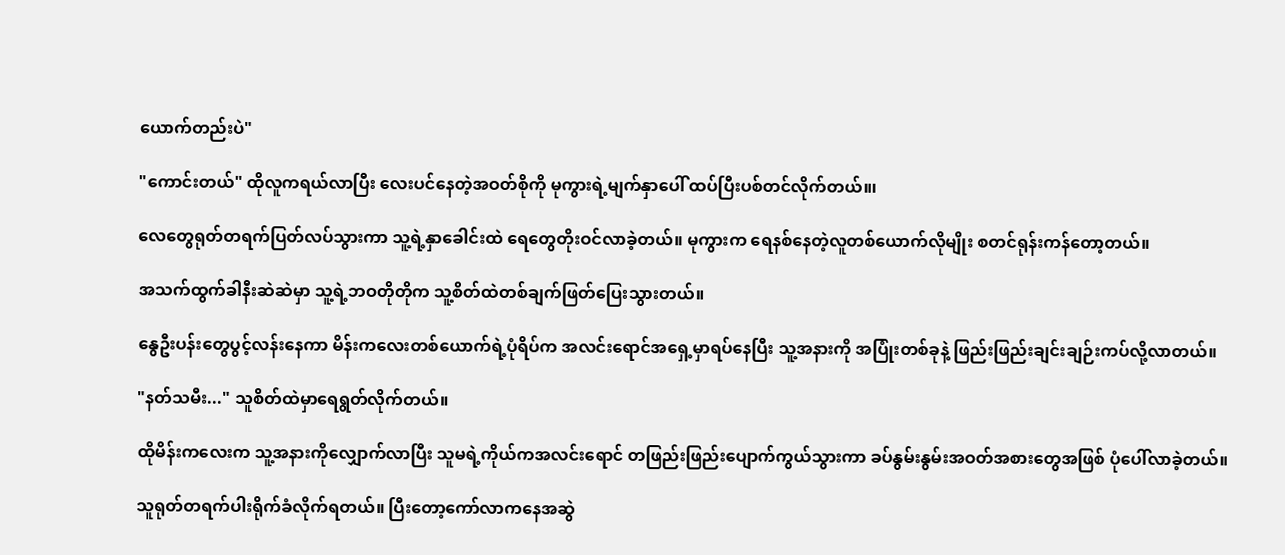ယောက်တည်းပဲ"

"ကောင်းတယ်" ထိုလူကရယ်လာပြီး လေးပင်နေတဲ့အဝတ်စိုကို မုကွားရဲ့မျက်နှာ‌ပေါ် ထပ်ပြီးပစ်တင်လိုက်တယ်။၊

လေတွေရုတ်တရက်ပြတ်လပ်သွားကာ သူ့ရဲ့နှာခေါင်းထဲ ရေတွေတိုးဝင်လာခဲ့တယ်။ မုကွားက ရေနစ်နေတဲ့လူတစ်ယောက်လိုမျိုး စတင်ရုန်းကန်တော့တယ်။

အသက်ထွက်ခါနီးဆဲဆဲမှာ သူ့ရဲ့ဘဝတိုတိုက သူ့စိတ်ထဲတစ်ချက်ဖြတ်ပြေးသွားတယ်။

နွေဦးပန်းတွေပွင့်လန်းနေကာ မိန်းကလေးတစ်ယောက်ရဲ့ပုံရိပ်က အလင်းရောင်အရှေ့မှာရပ်နေပြီး သူ့အနားကို အပြုံးတစ်ခုနဲ့ ဖြည်းဖြည်းချင်းချဉ်းကပ်လို့လာတယ်။

"နတ်သမီး..." သူစိတ်ထဲမှာရေရွတ်လိုက်တယ်။

ထိုမိန်းကလေးက သူ့အနားကိုလျှောက်လာပြီး သူမရဲ့ကိုယ်ကအလင်းရောင် တဖြည်းဖြည်းပျောက်ကွယ်သွားကာ ခပ်နွမ်းနွမ်းအဝတ်အစားတွေအဖြစ် ပုံပေါ်လာခဲ့တယ်။

သူရုတ်တရက်ပါးရိုက်ခံလိုက်ရတယ်။ ပြီးတော့ကော်လာကနေအဆွဲ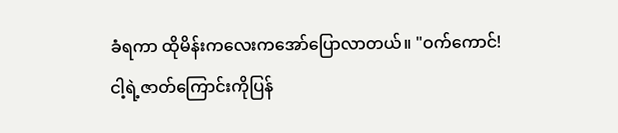ခံရကာ ထိုမိန်းကလေးကအော်ပြောလာတယ်။ "ဝက်ကောင်! ငါ့ရဲ့ဇာတ်ကြောင်းကိုပြန်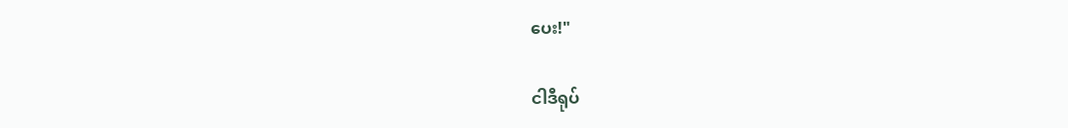ပေး!"

ငါဒီရုပ်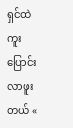ရှင်ထဲကူးပြောင်းလာဖူးတယ် «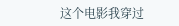这个电影我穿过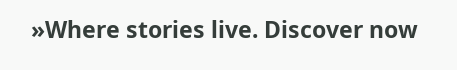»Where stories live. Discover now